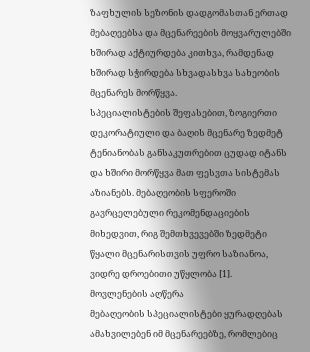ზაფხულის სეზონის დადგომასთან ერთად მებაღეებსა და მცენარეების მოყვარულებში ხშირად აქტიურდება კითხვა, რამდენად ხშირად სჭირდება სხვადასხვა სახეობის მცენარეს მორწყვა.
სპეციალისტების შეფასებით, ზოგიერთი დეკორატიული და ბაღის მცენარე ზედმეტ ტენიანობას განსაკუთრებით ცუდად იტანს და ხშირი მორწყვა მათ ფესვთა სისტემას აზიანებს. მებაღეობის სფეროში გავრცელებული რეკომენდაციების მიხედვით, რიგ შემთხვევებში ზედმეტი წყალი მცენარისთვის უფრო საზიანოა, ვიდრე დროებითი უწყლობა [1].
მოვლენების აღწერა
მებაღეობის სპეციალისტები ყურადღებას ამახვილებენ იმ მცენარეებზე, რომლებიც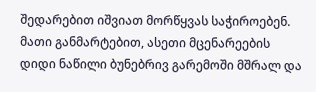შედარებით იშვიათ მორწყვას საჭიროებენ. მათი განმარტებით, ასეთი მცენარეების დიდი ნაწილი ბუნებრივ გარემოში მშრალ და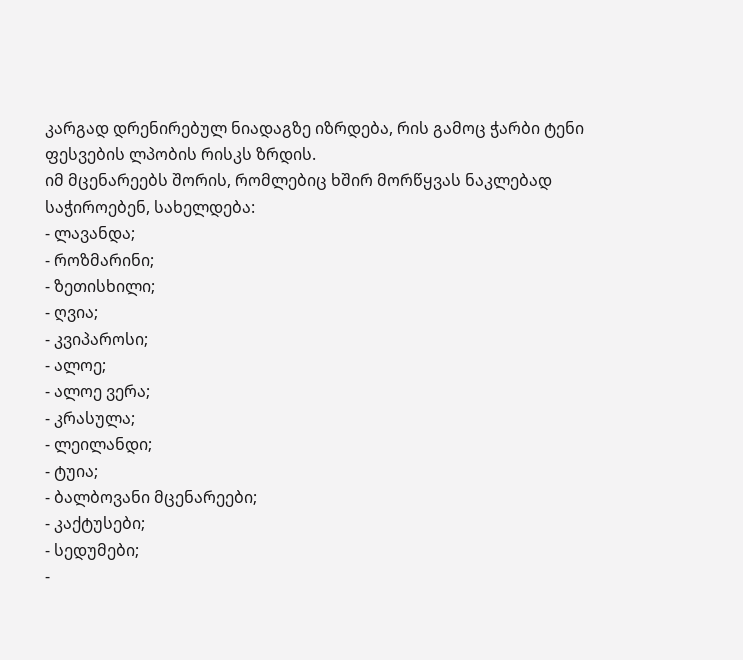კარგად დრენირებულ ნიადაგზე იზრდება, რის გამოც ჭარბი ტენი ფესვების ლპობის რისკს ზრდის.
იმ მცენარეებს შორის, რომლებიც ხშირ მორწყვას ნაკლებად საჭიროებენ, სახელდება:
- ლავანდა;
- როზმარინი;
- ზეთისხილი;
- ღვია;
- კვიპაროსი;
- ალოე;
- ალოე ვერა;
- კრასულა;
- ლეილანდი;
- ტუია;
- ბალბოვანი მცენარეები;
- კაქტუსები;
- სედუმები;
-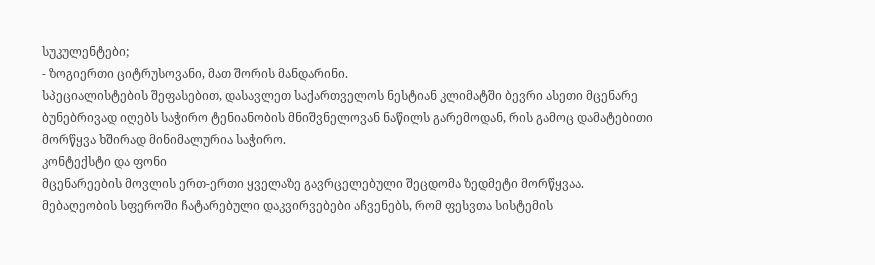სუკულენტები;
- ზოგიერთი ციტრუსოვანი, მათ შორის მანდარინი.
სპეციალისტების შეფასებით, დასავლეთ საქართველოს ნესტიან კლიმატში ბევრი ასეთი მცენარე ბუნებრივად იღებს საჭირო ტენიანობის მნიშვნელოვან ნაწილს გარემოდან, რის გამოც დამატებითი მორწყვა ხშირად მინიმალურია საჭირო.
კონტექსტი და ფონი
მცენარეების მოვლის ერთ-ერთი ყველაზე გავრცელებული შეცდომა ზედმეტი მორწყვაა. მებაღეობის სფეროში ჩატარებული დაკვირვებები აჩვენებს, რომ ფესვთა სისტემის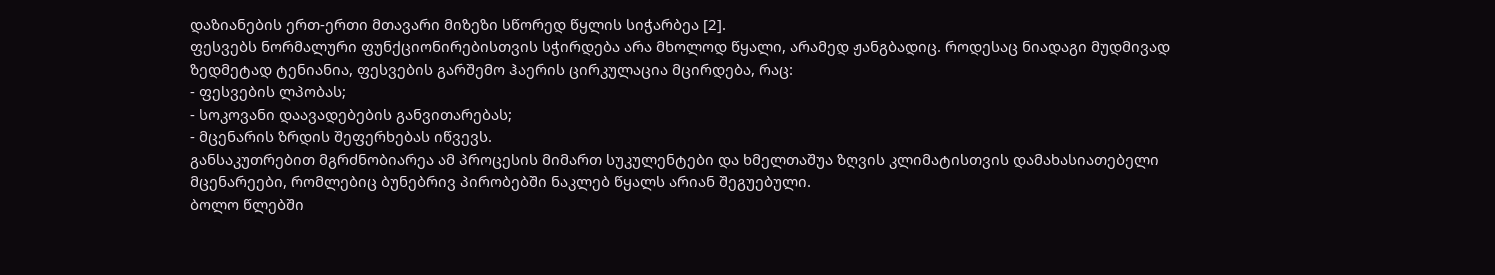დაზიანების ერთ-ერთი მთავარი მიზეზი სწორედ წყლის სიჭარბეა [2].
ფესვებს ნორმალური ფუნქციონირებისთვის სჭირდება არა მხოლოდ წყალი, არამედ ჟანგბადიც. როდესაც ნიადაგი მუდმივად ზედმეტად ტენიანია, ფესვების გარშემო ჰაერის ცირკულაცია მცირდება, რაც:
- ფესვების ლპობას;
- სოკოვანი დაავადებების განვითარებას;
- მცენარის ზრდის შეფერხებას იწვევს.
განსაკუთრებით მგრძნობიარეა ამ პროცესის მიმართ სუკულენტები და ხმელთაშუა ზღვის კლიმატისთვის დამახასიათებელი მცენარეები, რომლებიც ბუნებრივ პირობებში ნაკლებ წყალს არიან შეგუებული.
ბოლო წლებში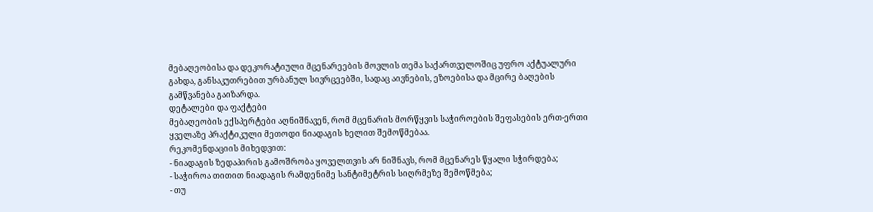მებაღეობისა და დეკორატიული მცენარეების მოვლის თემა საქართველოშიც უფრო აქტუალური გახდა, განსაკუთრებით ურბანულ სივრცეებში, სადაც აივნების, ეზოებისა და მცირე ბაღების გამწვანება გაიზარდა.
დეტალები და ფაქტები
მებაღეობის ექსპერტები აღნიშნავენ, რომ მცენარის მორწყვის საჭიროების შეფასების ერთ-ერთი ყველაზე პრაქტიკული მეთოდი ნიადაგის ხელით შემოწმებაა.
რეკომენდაციის მიხედვით:
- ნიადაგის ზედაპირის გამოშრობა ყოველთვის არ ნიშნავს, რომ მცენარეს წყალი სჭირდება;
- საჭიროა თითით ნიადაგის რამდენიმე სანტიმეტრის სიღრმეზე შემოწმება;
- თუ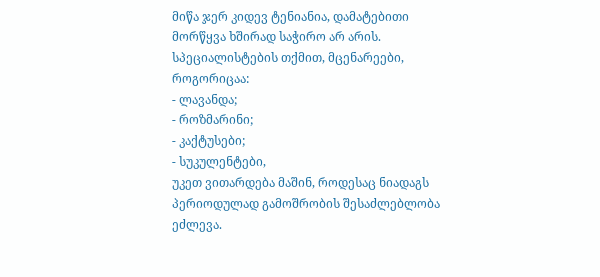მიწა ჯერ კიდევ ტენიანია, დამატებითი მორწყვა ხშირად საჭირო არ არის.
სპეციალისტების თქმით, მცენარეები, როგორიცაა:
- ლავანდა;
- როზმარინი;
- კაქტუსები;
- სუკულენტები,
უკეთ ვითარდება მაშინ, როდესაც ნიადაგს პერიოდულად გამოშრობის შესაძლებლობა ეძლევა.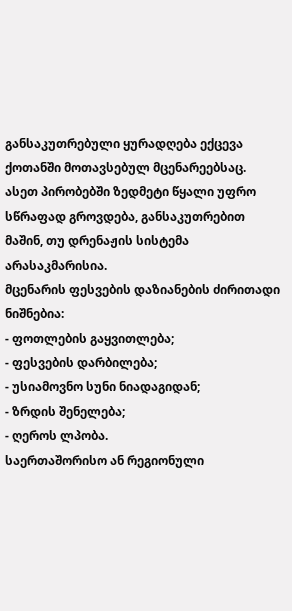განსაკუთრებული ყურადღება ექცევა ქოთანში მოთავსებულ მცენარეებსაც. ასეთ პირობებში ზედმეტი წყალი უფრო სწრაფად გროვდება, განსაკუთრებით მაშინ, თუ დრენაჟის სისტემა არასაკმარისია.
მცენარის ფესვების დაზიანების ძირითადი ნიშნებია:
- ფოთლების გაყვითლება;
- ფესვების დარბილება;
- უსიამოვნო სუნი ნიადაგიდან;
- ზრდის შენელება;
- ღეროს ლპობა.
საერთაშორისო ან რეგიონული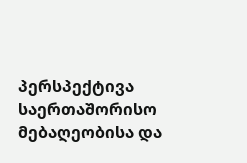პერსპექტივა
საერთაშორისო მებაღეობისა და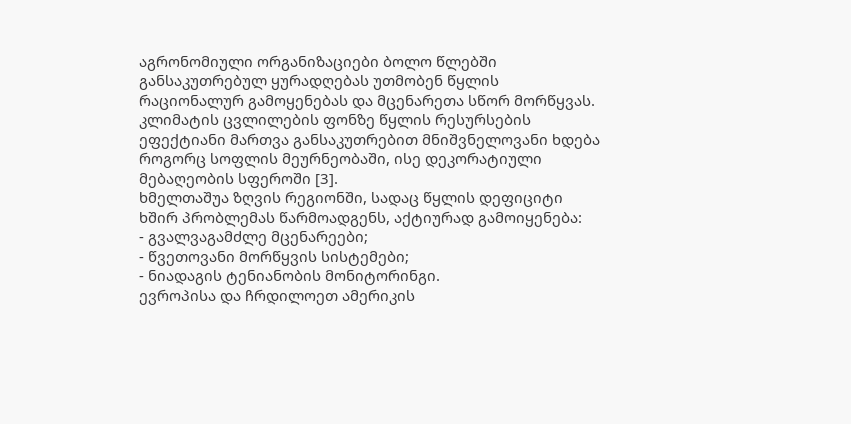აგრონომიული ორგანიზაციები ბოლო წლებში განსაკუთრებულ ყურადღებას უთმობენ წყლის რაციონალურ გამოყენებას და მცენარეთა სწორ მორწყვას.
კლიმატის ცვლილების ფონზე წყლის რესურსების ეფექტიანი მართვა განსაკუთრებით მნიშვნელოვანი ხდება როგორც სოფლის მეურნეობაში, ისე დეკორატიული მებაღეობის სფეროში [3].
ხმელთაშუა ზღვის რეგიონში, სადაც წყლის დეფიციტი ხშირ პრობლემას წარმოადგენს, აქტიურად გამოიყენება:
- გვალვაგამძლე მცენარეები;
- წვეთოვანი მორწყვის სისტემები;
- ნიადაგის ტენიანობის მონიტორინგი.
ევროპისა და ჩრდილოეთ ამერიკის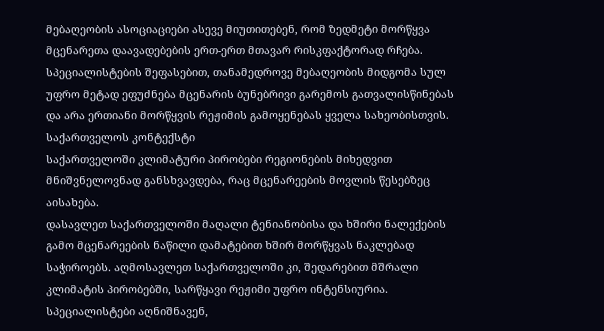მებაღეობის ასოციაციები ასევე მიუთითებენ, რომ ზედმეტი მორწყვა მცენარეთა დაავადებების ერთ-ერთ მთავარ რისკფაქტორად რჩება.
სპეციალისტების შეფასებით, თანამედროვე მებაღეობის მიდგომა სულ უფრო მეტად ეფუძნება მცენარის ბუნებრივი გარემოს გათვალისწინებას და არა ერთიანი მორწყვის რეჟიმის გამოყენებას ყველა სახეობისთვის.
საქართველოს კონტექსტი
საქართველოში კლიმატური პირობები რეგიონების მიხედვით მნიშვნელოვნად განსხვავდება, რაც მცენარეების მოვლის წესებზეც აისახება.
დასავლეთ საქართველოში მაღალი ტენიანობისა და ხშირი ნალექების გამო მცენარეების ნაწილი დამატებით ხშირ მორწყვას ნაკლებად საჭიროებს. აღმოსავლეთ საქართველოში კი, შედარებით მშრალი კლიმატის პირობებში, სარწყავი რეჟიმი უფრო ინტენსიურია.
სპეციალისტები აღნიშნავენ,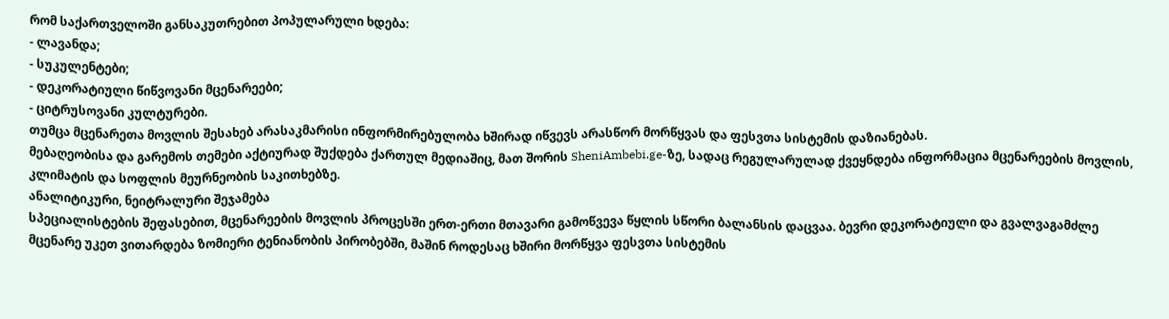რომ საქართველოში განსაკუთრებით პოპულარული ხდება:
- ლავანდა;
- სუკულენტები;
- დეკორატიული წიწვოვანი მცენარეები;
- ციტრუსოვანი კულტურები.
თუმცა მცენარეთა მოვლის შესახებ არასაკმარისი ინფორმირებულობა ხშირად იწვევს არასწორ მორწყვას და ფესვთა სისტემის დაზიანებას.
მებაღეობისა და გარემოს თემები აქტიურად შუქდება ქართულ მედიაშიც, მათ შორის SheniAmbebi.ge-ზე, სადაც რეგულარულად ქვეყნდება ინფორმაცია მცენარეების მოვლის, კლიმატის და სოფლის მეურნეობის საკითხებზე.
ანალიტიკური, ნეიტრალური შეჯამება
სპეციალისტების შეფასებით, მცენარეების მოვლის პროცესში ერთ-ერთი მთავარი გამოწვევა წყლის სწორი ბალანსის დაცვაა. ბევრი დეკორატიული და გვალვაგამძლე მცენარე უკეთ ვითარდება ზომიერი ტენიანობის პირობებში, მაშინ როდესაც ხშირი მორწყვა ფესვთა სისტემის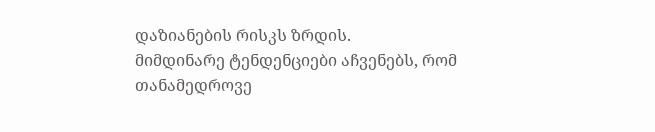დაზიანების რისკს ზრდის.
მიმდინარე ტენდენციები აჩვენებს, რომ თანამედროვე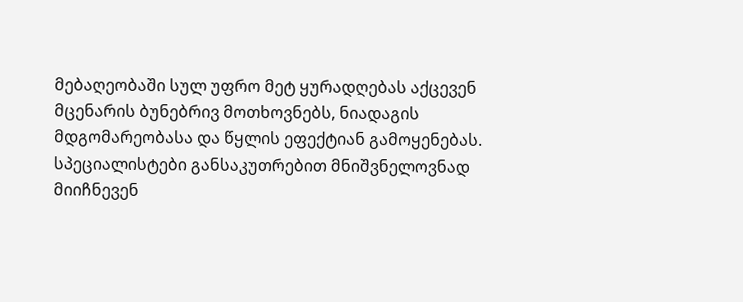მებაღეობაში სულ უფრო მეტ ყურადღებას აქცევენ მცენარის ბუნებრივ მოთხოვნებს, ნიადაგის მდგომარეობასა და წყლის ეფექტიან გამოყენებას. სპეციალისტები განსაკუთრებით მნიშვნელოვნად მიიჩნევენ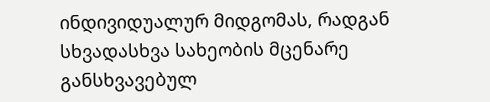ინდივიდუალურ მიდგომას, რადგან სხვადასხვა სახეობის მცენარე განსხვავებულ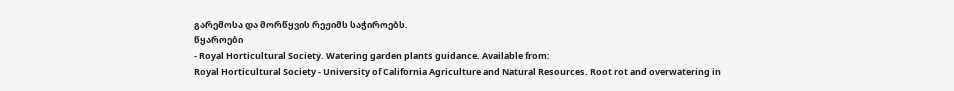გარემოსა და მორწყვის რეჟიმს საჭიროებს.
წყაროები
- Royal Horticultural Society. Watering garden plants guidance. Available from:
Royal Horticultural Society - University of California Agriculture and Natural Resources. Root rot and overwatering in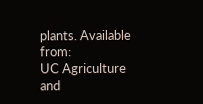plants. Available from:
UC Agriculture and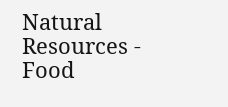Natural Resources - Food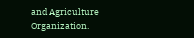and Agriculture Organization.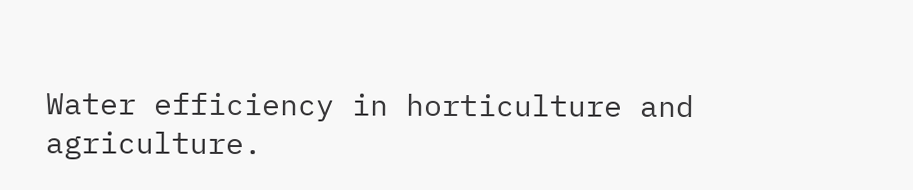Water efficiency in horticulture and agriculture.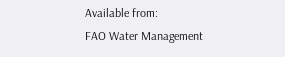Available from:
FAO Water Management